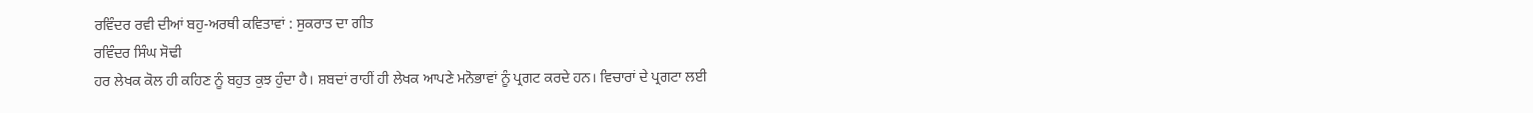ਰਵਿੰਦਰ ਰਵੀ ਦੀਆਂ ਬਹੁ-ਅਰਥੀ ਕਵਿਤਾਵਾਂ : ਸੁਕਰਾਤ ਦਾ ਗੀਤ
ਰਵਿੰਦਰ ਸਿੰਘ ਸੋਢੀ
ਹਰ ਲੇਖਕ ਕੋਲ ਹੀ ਕਹਿਣ ਨੂੰ ਬਹੁਤ ਕੁਝ ਹੁੰਦਾ ਹੈ। ਸ਼ਬਦਾਂ ਰਾਹੀਂ ਹੀ ਲੇਖਕ ਆਪਣੇ ਮਨੋਭਾਵਾਂ ਨੂੰ ਪ੍ਰਗਟ ਕਰਦੇ ਹਨ। ਵਿਚਾਰਾਂ ਦੇ ਪ੍ਰਗਟਾ ਲਈ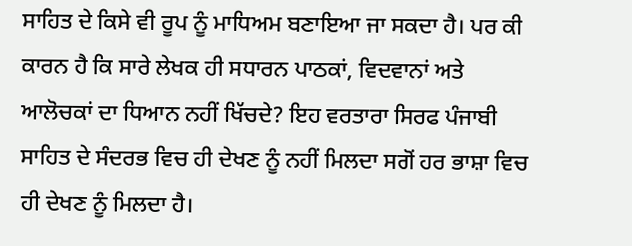ਸਾਹਿਤ ਦੇ ਕਿਸੇ ਵੀ ਰੂਪ ਨੂੰ ਮਾਧਿਅਮ ਬਣਾਇਆ ਜਾ ਸਕਦਾ ਹੈ। ਪਰ ਕੀ ਕਾਰਨ ਹੈ ਕਿ ਸਾਰੇ ਲੇਖਕ ਹੀ ਸਧਾਰਨ ਪਾਠਕਾਂ, ਵਿਦਵਾਨਾਂ ਅਤੇ ਆਲੋਚਕਾਂ ਦਾ ਧਿਆਨ ਨਹੀਂ ਖਿੱਚਦੇ? ਇਹ ਵਰਤਾਰਾ ਸਿਰਫ ਪੰਜਾਬੀ ਸਾਹਿਤ ਦੇ ਸੰਦਰਭ ਵਿਚ ਹੀ ਦੇਖਣ ਨੂੰ ਨਹੀਂ ਮਿਲਦਾ ਸਗੋਂ ਹਰ ਭਾਸ਼ਾ ਵਿਚ ਹੀ ਦੇਖਣ ਨੂੰ ਮਿਲਦਾ ਹੈ।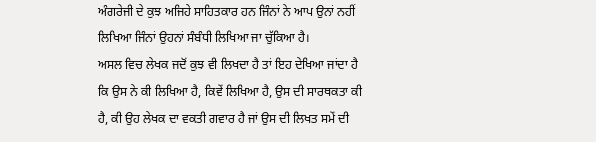ਅੰਗਰੇਜੀ ਦੇ ਕੁਝ ਅਜਿਹੇ ਸਾਹਿਤਕਾਰ ਹਨ ਜਿੰਨਾਂ ਨੇ ਆਪ ਉਨਾਂ ਨਹੀਂ ਲਿਖਿਆ ਜਿੰਨਾਂ ਉਹਨਾਂ ਸੰਬੰਧੀ ਲਿਖਿਆ ਜਾ ਚੁੱਕਿਆ ਹੈ।
ਅਸਲ ਵਿਚ ਲੇਖਕ ਜਦੋਂ ਕੁਝ ਵੀ ਲਿਖਦਾ ਹੈ ਤਾਂ ਇਹ ਦੇਖਿਆ ਜਾਂਦਾ ਹੈ ਕਿ ਉਸ ਨੇ ਕੀ ਲਿਖਿਆ ਹੈ, ਕਿਵੇਂ ਲਿਖਿਆ ਹੈ, ਉਸ ਦੀ ਸਾਰਥਕਤਾ ਕੀ ਹੈ, ਕੀ ਉਹ ਲੇਖਕ ਦਾ ਵਕਤੀ ਗਵਾਰ ਹੈ ਜਾਂ ਉਸ ਦੀ ਲਿਖਤ ਸਮੇਂ ਦੀ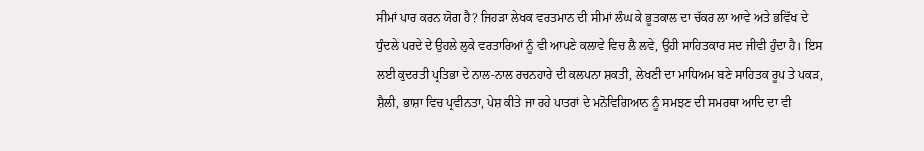ਸੀਮਾਂ ਪਾਰ ਕਰਨ ਯੋਗ ਹੈ? ਜਿਹੜਾ ਲੇਖਕ ਵਰਤਮਾਨ ਦੀ ਸੀਮਾਂ ਲੰਘ ਕੇ ਭੂਤਕਾਲ ਦਾ ਚੱਕਰ ਲਾ ਆਵੇ ਅਤੇ ਭਵਿੱਖ ਦੇ ਧੁੰਦਲੇ ਪਰਦੇ ਦੇ ਉਹਲੇ ਲੁਕੇ ਵਰਤਾਰਿਆਂ ਨੂੰ ਵੀ ਆਪਣੇ ਕਲਾਵੇ ਵਿਚ ਲੈ ਲਵੇ, ਉਹੀ ਸਾਹਿਤਕਾਰ ਸਦ ਜੀਵੀ ਹੁੰਦਾ ਹੈ। ਇਸ ਲਈ ਕੁਦਰਤੀ ਪ੍ਰਤਿਭਾ ਦੇ ਨਾਲ-ਨਾਲ ਰਚਨਹਾਰੇ ਦੀ ਕਲਪਨਾ ਸ਼ਕਤੀ, ਲੇਖਣੀ ਦਾ ਮਾਧਿਅਮ ਬਣੇ ਸਾਹਿਤਕ ਰੂਪ ਤੇ ਪਕੜ, ਸ਼ੈਲੀ, ਭਾਸ਼ਾ ਵਿਚ ਪ੍ਰਵੀਨਤਾ, ਪੇਸ਼ ਕੀਤੇ ਜਾ ਰਹੇ ਪਾਤਰਾਂ ਦੇ ਮਨੋਵਿਗਿਆਨ ਨੂੰ ਸਮਝਣ ਦੀ ਸਮਰਥਾ ਆਦਿ ਦਾ ਵੀ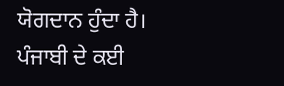ਯੋਗਦਾਨ ਹੁੰਦਾ ਹੈ।
ਪੰਜਾਬੀ ਦੇ ਕਈ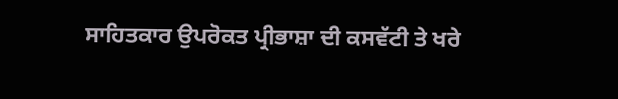ਸਾਹਿਤਕਾਰ ਉਪਰੋਕਤ ਪ੍ਰੀਭਾਸ਼ਾ ਦੀ ਕਸਵੱਟੀ ਤੇ ਖਰੇ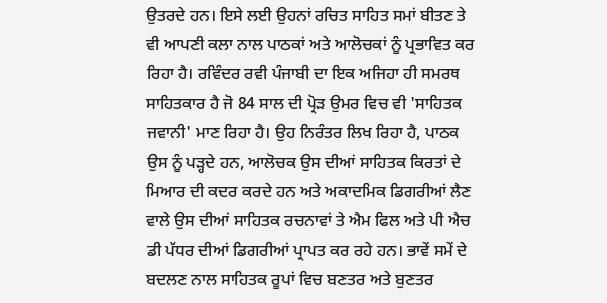ਉਤਰਦੇ ਹਨ। ਇਸੇ ਲਈ ਉਹਨਾਂ ਰਚਿਤ ਸਾਹਿਤ ਸਮਾਂ ਬੀਤਣ ਤੇ ਵੀ ਆਪਣੀ ਕਲਾ ਨਾਲ ਪਾਠਕਾਂ ਅਤੇ ਆਲੋਚਕਾਂ ਨੂੰ ਪ੍ਰਭਾਵਿਤ ਕਰ ਰਿਹਾ ਹੈ। ਰਵਿੰਦਰ ਰਵੀ ਪੰਜਾਬੀ ਦਾ ਇਕ ਅਜਿਹਾ ਹੀ ਸਮਰਥ ਸਾਹਿਤਕਾਰ ਹੈ ਜੋ 84 ਸਾਲ ਦੀ ਪ੍ਰੋੜ ਉਮਰ ਵਿਚ ਵੀ 'ਸਾਹਿਤਕ ਜਵਾਨੀ' ਮਾਣ ਰਿਹਾ ਹੈ। ਉਹ ਨਿਰੰਤਰ ਲਿਖ ਰਿਹਾ ਹੈ, ਪਾਠਕ ਉਸ ਨੂੰ ਪੜ੍ਹਦੇ ਹਨ, ਆਲੋਚਕ ਉਸ ਦੀਆਂ ਸਾਹਿਤਕ ਕਿਰਤਾਂ ਦੇ ਮਿਆਰ ਦੀ ਕਦਰ ਕਰਦੇ ਹਨ ਅਤੇ ਅਕਾਦਮਿਕ ਡਿਗਰੀਆਂ ਲੈਣ ਵਾਲੇ ਉਸ ਦੀਆਂ ਸਾਹਿਤਕ ਰਚਨਾਵਾਂ ਤੇ ਐਮ ਫਿਲ ਅਤੇ ਪੀ ਐਚ ਡੀ ਪੱਧਰ ਦੀਆਂ ਡਿਗਰੀਆਂ ਪ੍ਰਾਪਤ ਕਰ ਰਹੇ ਹਨ। ਭਾਵੇਂ ਸਮੇਂ ਦੇ ਬਦਲਣ ਨਾਲ ਸਾਹਿਤਕ ਰੂਪਾਂ ਵਿਚ ਬਣਤਰ ਅਤੇ ਬੁਣਤਰ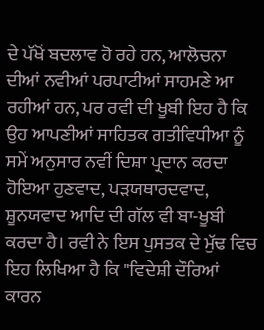ਦੇ ਪੱਖੋਂ ਬਦਲਾਵ ਹੋ ਰਹੇ ਹਨ, ਆਲੋਚਨਾ ਦੀਆਂ ਨਵੀਆਂ ਪਰਪਾਟੀਆਂ ਸਾਹਮਣੇ ਆ ਰਹੀਆਂ ਹਨ, ਪਰ ਰਵੀ ਦੀ ਖੂਬੀ ਇਹ ਹੈ ਕਿ ਉਹ ਆਪਣੀਆਂ ਸਾਹਿਤਕ ਗਤੀਵਿਧੀਆ ਨੂੰ ਸਮੇਂ ਅਨੁਸਾਰ ਨਵੀਂ ਦਿਸ਼ਾ ਪ੍ਰਦਾਨ ਕਰਦਾ ਹੋਇਆ ਹੁਣਵਾਦ, ਪੜਯਥਾਰਦਵਾਦ, ਸ਼ੂਨਯਵਾਦ ਆਦਿ ਦੀ ਗੱਲ ਵੀ ਬਾ-ਖੂਬੀ ਕਰਦਾ ਹੈ। ਰਵੀ ਨੇ ਇਸ ਪੁਸਤਕ ਦੇ ਮੁੱਢ ਵਿਚ ਇਹ ਲਿਖਿਆ ਹੈ ਕਿ "ਵਿਦੇਸ਼ੀ ਦੌਰਿਆਂ ਕਾਰਨ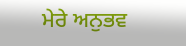ਮੇਰੇ ਅਨੁਭਵ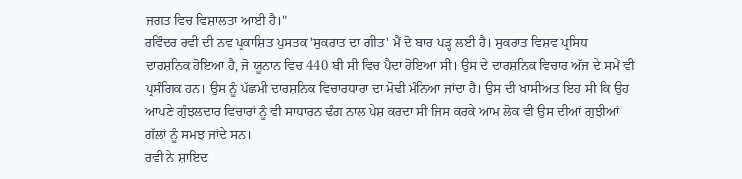ਜਗਤ ਵਿਚ ਵਿਸ਼ਾਲਤਾ ਆਈ ਹੈ।"
ਰਵਿੰਦਰ ਰਵੀ ਦੀ ਨਵ ਪ੍ਰਕਾਸ਼ਿਤ ਪੁਸਤਕ 'ਸੁਕਰਾਤ ਦਾ ਗੀਤ' ਮੈਂ ਦੋ ਬਾਰ ਪੜ੍ਹ ਲਈ ਹੈ। ਸੁਕਰਾਤ ਵਿਸ਼ਵ ਪ੍ਰਸਿਧ ਦਾਰਸ਼ਨਿਕ ਹੋਇਆ ਹੈ, ਜੋ ਯੂਨਾਨ ਵਿਚ 440 ਬੀ ਸੀ ਵਿਚ ਪੈਦਾ ਹੋਇਆ ਸੀ। ਉਸ ਦੇ ਦਾਰਸ਼ਨਿਕ ਵਿਚਾਰ ਅੱਜ ਦੇ ਸਮੇਂ ਵੀ ਪ੍ਰਸੰਗਿਕ ਹਨ। ਉਸ ਨੂੰ ਪੱਛਮੀ ਦਾਰਸ਼ਨਿਕ ਵਿਚਾਰਧਾਰਾ ਦਾ ਮੋਢੀ ਮੰਨਿਆ ਜਾਂਦਾ ਹੈ। ਉਸ ਦੀ ਖਾਸੀਅਤ ਇਹ ਸੀ ਕਿ ਉਹ ਆਪਣੇ ਗੁੰਝਲਦਾਰ ਵਿਚਾਰਾਂ ਨੂੰ ਵੀ ਸਾਧਾਰਨ ਢੰਗ ਨਾਲ ਪੇਸ਼ ਕਰਦਾ ਸੀ ਜਿਸ ਕਰਕੇ ਆਮ ਲੋਕ ਵੀ ਉਸ ਦੀਆਂ ਗੁਝੀਆਂ ਗੱਲਾਂ ਨੂੰ ਸਮਝ ਜਾਂਦੇ ਸਨ।
ਰਵੀ ਨੇ ਸ਼ਾਇਦ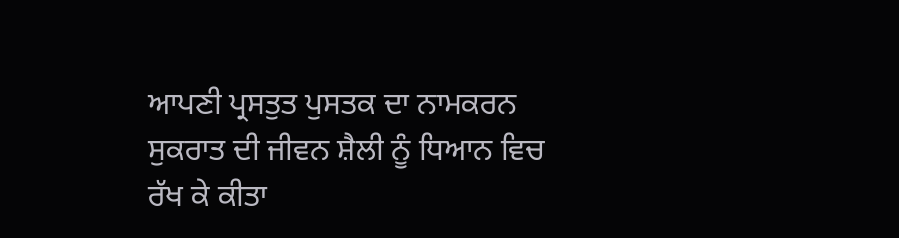ਆਪਣੀ ਪ੍ਰਸਤੁਤ ਪੁਸਤਕ ਦਾ ਨਾਮਕਰਨ ਸੁਕਰਾਤ ਦੀ ਜੀਵਨ ਸ਼ੈਲੀ ਨੂੰ ਧਿਆਨ ਵਿਚ ਰੱਖ ਕੇ ਕੀਤਾ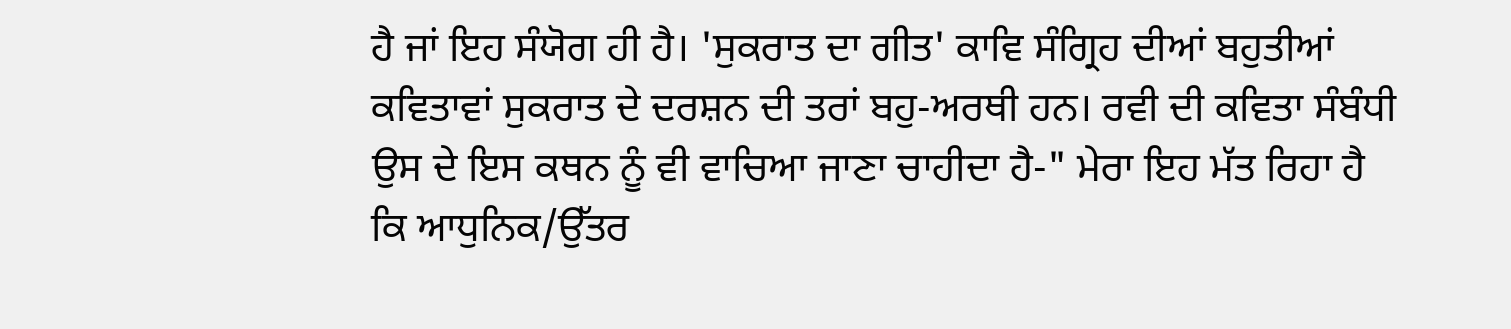ਹੈ ਜਾਂ ਇਹ ਸੰਯੋਗ ਹੀ ਹੈ। 'ਸੁਕਰਾਤ ਦਾ ਗੀਤ' ਕਾਵਿ ਸੰਗ੍ਰਿਹ ਦੀਆਂ ਬਹੁਤੀਆਂ ਕਵਿਤਾਵਾਂ ਸੁਕਰਾਤ ਦੇ ਦਰਸ਼ਨ ਦੀ ਤਰਾਂ ਬਹੁ-ਅਰਥੀ ਹਨ। ਰਵੀ ਦੀ ਕਵਿਤਾ ਸੰਬੰਧੀ ਉਸ ਦੇ ਇਸ ਕਥਨ ਨੂੰ ਵੀ ਵਾਚਿਆ ਜਾਣਾ ਚਾਹੀਦਾ ਹੈ-" ਮੇਰਾ ਇਹ ਮੱਤ ਰਿਹਾ ਹੈ ਕਿ ਆਧੁਨਿਕ/ਉੱਤਰ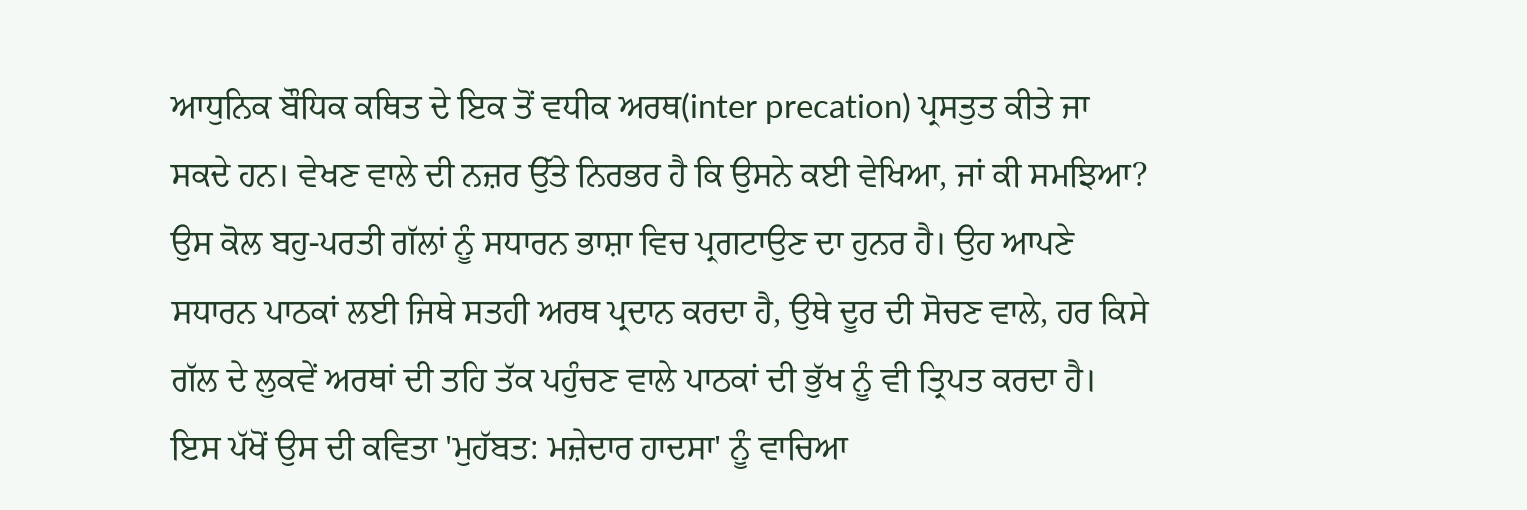ਆਧੁਨਿਕ ਬੌਧਿਕ ਕਥਿਤ ਦੇ ਇਕ ਤੋਂ ਵਧੀਕ ਅਰਥ(inter precation) ਪ੍ਰਸਤੁਤ ਕੀਤੇ ਜਾ ਸਕਦੇ ਹਨ। ਵੇਖਣ ਵਾਲੇ ਦੀ ਨਜ਼ਰ ਉੱਤੇ ਨਿਰਭਰ ਹੈ ਕਿ ਉਸਨੇ ਕਈ ਵੇਖਿਆ, ਜਾਂ ਕੀ ਸਮਝਿਆ? ਉਸ ਕੋਲ ਬਹੁ-ਪਰਤੀ ਗੱਲਾਂ ਨੂੰ ਸਧਾਰਨ ਭਾਸ਼ਾ ਵਿਚ ਪ੍ਰਗਟਾਉਣ ਦਾ ਹੁਨਰ ਹੈ। ਉਹ ਆਪਣੇ ਸਧਾਰਨ ਪਾਠਕਾਂ ਲਈ ਜਿਥੇ ਸਤਹੀ ਅਰਥ ਪ੍ਰਦਾਨ ਕਰਦਾ ਹੈ, ਉਥੇ ਦੂਰ ਦੀ ਸੋਚਣ ਵਾਲੇ, ਹਰ ਕਿਸੇ ਗੱਲ ਦੇ ਲੁਕਵੇਂ ਅਰਥਾਂ ਦੀ ਤਹਿ ਤੱਕ ਪਹੁੰਚਣ ਵਾਲੇ ਪਾਠਕਾਂ ਦੀ ਭੁੱਖ ਨੂੰ ਵੀ ਤ੍ਰਿਪਤ ਕਰਦਾ ਹੈ। ਇਸ ਪੱਖੋਂ ਉਸ ਦੀ ਕਵਿਤਾ 'ਮੁਹੱਬਤ: ਮਜ਼ੇਦਾਰ ਹਾਦਸਾ' ਨੂੰ ਵਾਚਿਆ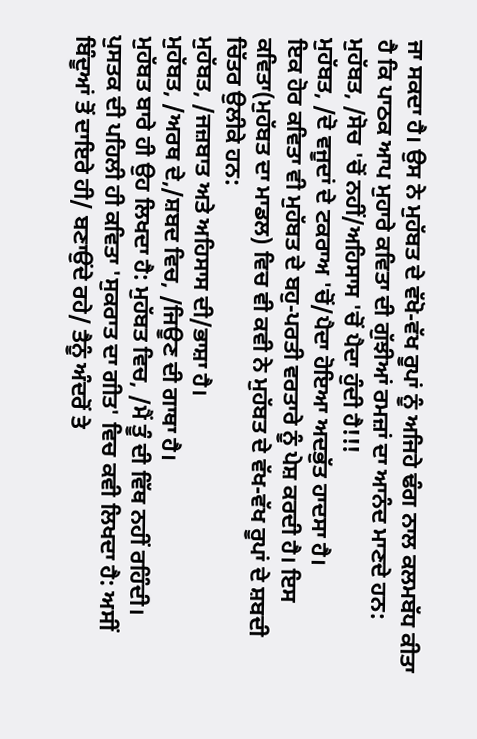ਜਾ ਸਕਦਾ ਹੈ। ਉਸ ਨੇ ਮੁਹੱਬਤ ਦੇ ਵੱਖੋ-ਵੱਖ ਰੂਪਾਂ ਨੂੰ ਅਜਿਹੇ ਢੰਗ ਨਾਲ ਕਲਮਬੱਧ ਕੀਤਾ ਹੈ ਕਿ ਪਾਠਕ ਆਪ ਮੁਹਾਰੇ ਕਵਿਤਾ ਦੀ ਗੁੱਝੀਆਂ ਰਮਜ਼ਾਂ ਦਾ ਆਨੰਦ ਮਾਣਦੇ ਹਨ:
ਮੁਹੱਬਤ, /ਸੋਚ 'ਚੋਂ ਨਹੀਂ/ਅਹਿਸਾਸ 'ਚੋਂ ਪੈਦਾ ਹੁੰਦੀ ਹੈ!!!
ਮੁਹੱਬਤ, /ਦੋ ਵਜੂਦਾਂ ਦੇ ਟਕਰਾਅ 'ਚੋਂ/ਪੈਦਾ ਹੋਇਆ ਅਦਭੁੱਤ ਹਾਦਸਾ ਹੈ।
ਇਕ ਹੋਰ ਕਵਿਤਾ ਵੀ ਮੁਹੱਬਤ ਦੇ ਬਹੁ-ਪਰਤੀ ਵਰਤਾਰੇ ਨੂੰ ਪੇਸ਼ ਕਰਦੀ ਹੈ। ਇਸ ਕਵਿਤਾ(ਮੁਹੱਬਤ ਦਾ ਮਾਡਲ) ਵਿਚ ਵੀ ਕਵੀ ਨੇ ਮੁਹੱਬਤ ਦੇ ਵੱਖ-ਵੱਖ ਰੂਪਾਂ ਦੇ ਸ਼ਬਦੀ ਚਿੱਤਰ ਉਲੀਕੇ ਹਨ:
ਮੁਹੱਬਤ, /ਜਜ਼ਬਾਤ ਅਤੇ ਅਹਿਸਾਸ ਦੀ/ਭਾਸ਼ਾ ਹੈ।
ਮੁਹੱਬਤ, /ਅਰਥ ਦੇ,/ਸ਼ਬਦ ਵਿਚ, /ਜਿਊਣ ਦੀ ਗਾਥਾ ਹੈ।
ਮੁਹੱਬਤ ਬਾਰੇ ਹੀ ਉਹ ਲਿਖਦਾ ਹੈ: ਮੁਹੱਬਤ ਵਿਚ, /ਮੈਂ ਤੂੰ ਦੀ ਵਿੱਥ ਨਹੀਂ ਰਹਿੰਦੀ।
ਪੁਸਤਕ ਦੀ ਪਹਿਲੀ ਹੀ ਕਵਿਤਾ 'ਸੁਕਰਾਤ ਦਾ ਗੀਤ' ਵਿਚ ਕਵੀ ਲਿਖਦਾ ਹੈ: ਅਸੀਂ ਬਿੰਦੂਆਂ ਤੋਂ ਦਾਇਰੇ ਹੀ/ ਬਣਾਉਂਦੇ ਰਹੇ/ ਤੈਨੂੰ ਅੰਦਰੋਂ ਤੇ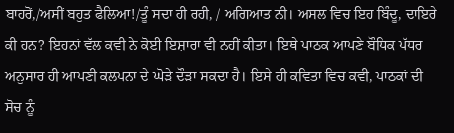ਬਾਹਰੋਂ,/ਅਸੀਂ ਬਹੁਤ ਫੈਲਿਆ!/ਤੂੰ ਸਦਾ ਹੀ ਰਹੀ, / ਅਗਿਆਤ ਨੀ। ਅਸਲ ਵਿਚ ਇਹ ਬਿੰਦੂ, ਦਾਇਰੇ ਕੀ ਹਨ? ਇਹਨਾਂ ਵੱਲ ਕਵੀ ਨੇ ਕੋਈ ਇਸ਼ਾਰਾ ਵੀ ਨਹੀਂ ਕੀਤਾ। ਇਥੇ ਪਾਠਕ ਆਪਣੇ ਬੌਧਿਕ ਪੱਧਰ ਅਨੁਸਾਰ ਹੀ ਆਪਣੀ ਕਲਪਨਾ ਦੇ ਘੋੜੇ ਦੌੜਾ ਸਕਦਾ ਹੈ। ਇਸੇ ਹੀ ਕਵਿਤਾ ਵਿਚ ਕਵੀ, ਪਾਠਕਾਂ ਦੀ ਸੋਚ ਨੂੰ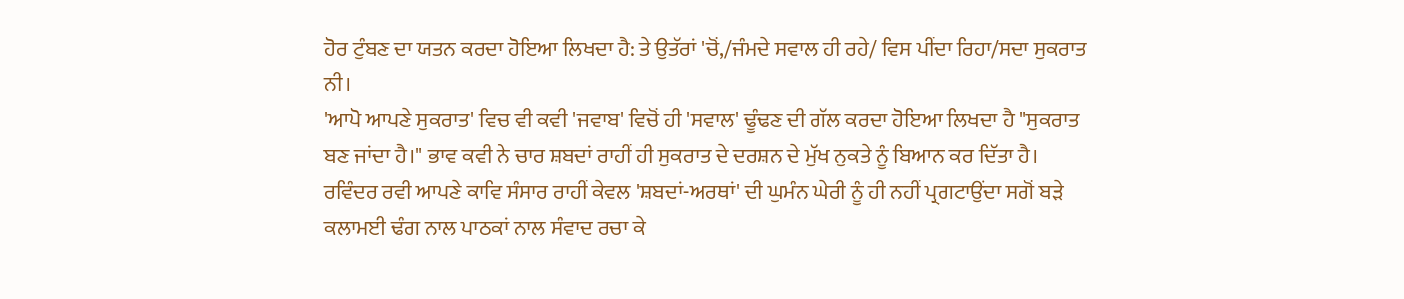ਹੋਰ ਟੁੰਬਣ ਦਾ ਯਤਨ ਕਰਦਾ ਹੋਇਆ ਲਿਖਦਾ ਹੈ: ਤੇ ਉਤੱਰਾਂ 'ਚੋਂ,/ਜੰਮਦੇ ਸਵਾਲ ਹੀ ਰਹੇ/ ਵਿਸ ਪੀਂਦਾ ਰਿਹਾ/ਸਦਾ ਸੁਕਰਾਤ ਨੀ।
'ਆਪੋ ਆਪਣੇ ਸੁਕਰਾਤ' ਵਿਚ ਵੀ ਕਵੀ 'ਜਵਾਬ' ਵਿਚੋਂ ਹੀ 'ਸਵਾਲ' ਢੂੰਢਣ ਦੀ ਗੱਲ ਕਰਦਾ ਹੋਇਆ ਲਿਖਦਾ ਹੈ "ਸੁਕਰਾਤ ਬਣ ਜਾਂਦਾ ਹੈ।" ਭਾਵ ਕਵੀ ਨੇ ਚਾਰ ਸ਼ਬਦਾਂ ਰਾਹੀਂ ਹੀ ਸੁਕਰਾਤ ਦੇ ਦਰਸ਼ਨ ਦੇ ਮੁੱਖ ਨੁਕਤੇ ਨੂੰ ਬਿਆਨ ਕਰ ਦਿੱਤਾ ਹੈ।
ਰਵਿੰਦਰ ਰਵੀ ਆਪਣੇ ਕਾਵਿ ਸੰਸਾਰ ਰਾਹੀਂ ਕੇਵਲ 'ਸ਼ਬਦਾਂ-ਅਰਥਾਂ' ਦੀ ਘੁਮੰਨ ਘੇਰੀ ਨੂੰ ਹੀ ਨਹੀਂ ਪ੍ਰਗਟਾਉਂਦਾ ਸਗੋਂ ਬੜੇ ਕਲਾਮਈ ਢੰਗ ਨਾਲ ਪਾਠਕਾਂ ਨਾਲ ਸੰਵਾਦ ਰਚਾ ਕੇ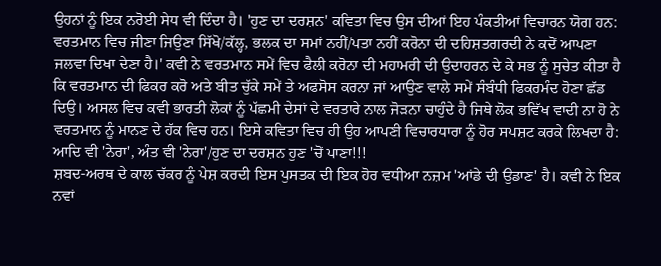ਉਹਨਾਂ ਨੂੰ ਇਕ ਨਰੋਈ ਸੇਧ ਵੀ ਦਿੰਦਾ ਹੈ। 'ਹੁਣ ਦਾ ਦਰਸ਼ਨ' ਕਵਿਤਾ ਵਿਚ ਉਸ ਦੀਆਂ ਇਹ ਪੰਕਤੀਆਂ ਵਿਚਾਰਨ ਯੋਗ ਹਨ: ਵਰਤਮਾਨ ਵਿਚ ਜੀਣਾ ਜਿਉਣਾ ਸਿੱਖੋ/ਕੱਲ੍ਹ, ਭਲਕ ਦਾ ਸਮਾਂ ਨਹੀਂ/ਪਤਾ ਨਹੀਂ ਕਰੋਨਾ ਦੀ ਦਹਿਸ਼ਤਗਰਦੀ ਨੇ ਕਦੋਂ ਆਪਣਾ ਜਲਵਾ ਦਿਖਾ ਦੇਣਾ ਹੈ।' ਕਵੀ ਨੇ ਵਰਤਮਾਨ ਸਮੇਂ ਵਿਚ ਫੈਲੀ ਕਰੋਨਾ ਦੀ ਮਹਾਮਰੀ ਦੀ ਉਦਾਹਰਨ ਦੇ ਕੇ ਸਭ ਨੂੰ ਸੁਚੇਤ ਕੀਤਾ ਹੈ ਕਿ ਵਰਤਮਾਨ ਦੀ ਫਿਕਰ ਕਰੋ ਅਤੇ ਬੀਤ ਚੁੱਕੇ ਸਮੇਂ ਤੇ ਅਫਸੋਸ ਕਰਨਾ ਜਾਂ ਆਉਣ ਵਾਲੇ ਸਮੇਂ ਸੰਬੰਧੀ ਫਿਕਰਮੰਦ ਹੋਣਾ ਛੱਡ ਦਿਉ। ਅਸਲ ਵਿਚ ਕਵੀ ਭਾਰਤੀ ਲੋਕਾਂ ਨੂੰ ਪੱਛਮੀ ਦੇਸਾਂ ਦੇ ਵਰਤਾਰੇ ਨਾਲ ਜੋੜਨਾ ਚਾਹੁੰਦੇ ਹੈ ਜਿਥੇ ਲੋਕ ਭਵਿੱਖ ਵਾਦੀ ਨਾ ਹੋ ਨੇ ਵਰਤਮਾਨ ਨੂੰ ਮਾਨਣ ਦੇ ਹੱਕ ਵਿਚ ਹਨ। ਇਸੇ ਕਵਿਤਾ ਵਿਚ ਹੀ ਉਹ ਆਪਣੀ ਵਿਚਾਰਧਾਰਾ ਨੂੰ ਹੋਰ ਸਪਸ਼ਟ ਕਰਕੇ ਲਿਖਦਾ ਹੈ: ਆਦਿ ਵੀ 'ਨੇਰਾ', ਅੰਤ ਵੀ 'ਨੇਰਾ'/ਹੁਣ ਦਾ ਦਰਸ਼ਨ ਹੁਣ 'ਚੋਂ ਪਾਣਾ!!!
ਸ਼ਬਦ-ਅਰਥ ਦੇ ਕਾਲ ਚੱਕਰ ਨੂੰ ਪੇਸ਼ ਕਰਦੀ ਇਸ ਪੁਸਤਕ ਦੀ ਇਕ ਹੋਰ ਵਧੀਆ ਨਜ਼ਮ 'ਆਂਡੇ ਦੀ ਉਡਾਣ' ਹੈ। ਕਵੀ ਨੇ ਇਕ ਨਵਾਂ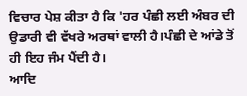ਵਿਚਾਰ ਪੇਸ਼ ਕੀਤਾ ਹੈ ਕਿ 'ਹਰ ਪੰਛੀ ਲਈ ਅੰਬਰ ਦੀ ਉਡਾਰੀ ਵੀ ਵੱਖਰੇ ਅਰਥਾਂ ਵਾਲੀ ਹੈ।ਪੰਛੀ ਦੇ ਆਂਡੇ ਤੋਂ ਹੀ ਇਹ ਜੰਮ ਪੈਂਦੀ ਹੈ।
ਆਦਿ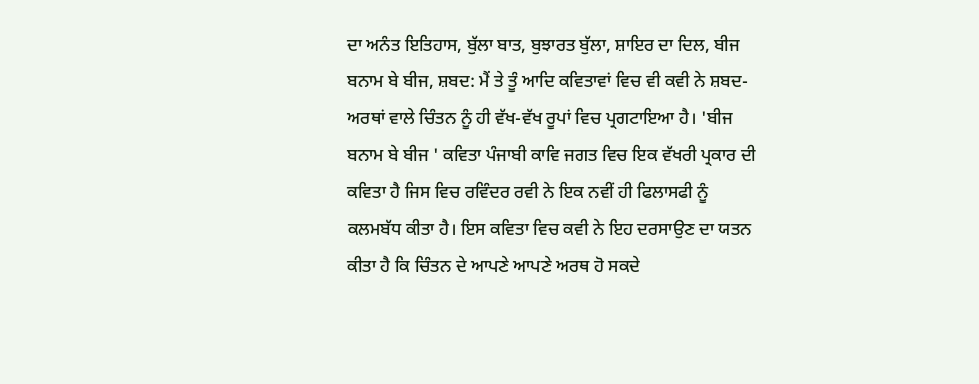ਦਾ ਅਨੰਤ ਇਤਿਹਾਸ, ਬੁੱਲਾ ਬਾਤ, ਬੁਝਾਰਤ ਬੁੱਲਾ, ਸ਼ਾਇਰ ਦਾ ਦਿਲ, ਬੀਜ ਬਨਾਮ ਬੇ ਬੀਜ, ਸ਼ਬਦ: ਮੈਂ ਤੇ ਤੂੰ ਆਦਿ ਕਵਿਤਾਵਾਂ ਵਿਚ ਵੀ ਕਵੀ ਨੇ ਸ਼ਬਦ-ਅਰਥਾਂ ਵਾਲੇ ਚਿੰਤਨ ਨੂੰ ਹੀ ਵੱਖ-ਵੱਖ ਰੂਪਾਂ ਵਿਚ ਪ੍ਰਗਟਾਇਆ ਹੈ। 'ਬੀਜ ਬਨਾਮ ਬੇ ਬੀਜ ' ਕਵਿਤਾ ਪੰਜਾਬੀ ਕਾਵਿ ਜਗਤ ਵਿਚ ਇਕ ਵੱਖਰੀ ਪ੍ਰਕਾਰ ਦੀ ਕਵਿਤਾ ਹੈ ਜਿਸ ਵਿਚ ਰਵਿੰਦਰ ਰਵੀ ਨੇ ਇਕ ਨਵੀਂ ਹੀ ਫਿਲਾਸਫੀ ਨੂੰ ਕਲਮਬੱਧ ਕੀਤਾ ਹੈ। ਇਸ ਕਵਿਤਾ ਵਿਚ ਕਵੀ ਨੇ ਇਹ ਦਰਸਾਉਣ ਦਾ ਯਤਨ ਕੀਤਾ ਹੈ ਕਿ ਚਿੰਤਨ ਦੇ ਆਪਣੇ ਆਪਣੇ ਅਰਥ ਹੋ ਸਕਦੇ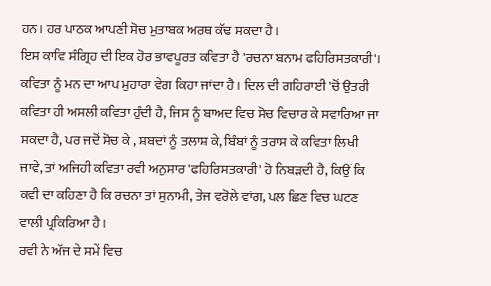ਹਨ। ਹਰ ਪਾਠਕ ਆਪਣੀ ਸੋਚ ਮੁਤਾਬਕ ਅਰਥ ਕੱਢ ਸਕਦਾ ਹੈ।
ਇਸ ਕਾਵਿ ਸੰਗ੍ਰਿਹ ਦੀ ਇਕ ਹੋਰ ਭਾਵਪੂਰਤ ਕਵਿਤਾ ਹੈ 'ਰਚਨਾ ਬਨਾਮ ਫਹਿਰਿਸਤਕਾਰੀ'। ਕਵਿਤਾ ਨੂੰ ਮਨ ਦਾ ਆਪ ਮੁਹਾਰਾ ਵੇਗ ਕਿਹਾ ਜਾਂਦਾ ਹੈ। ਦਿਲ ਦੀ ਗਹਿਰਾਈ 'ਚੋਂ ਉਤਰੀ ਕਵਿਤਾ ਹੀ ਅਸਲੀ ਕਵਿਤਾ ਹੁੰਦੀ ਹੈ, ਜਿਸ ਨੂੰ ਬਾਅਦ ਵਿਚ ਸੋਚ ਵਿਚਾਰ ਕੇ ਸਵਾਰਿਆ ਜਾ ਸਕਦਾ ਹੈ, ਪਰ ਜਦੋਂ ਸੋਚ ਕੇ , ਸ਼ਬਦਾਂ ਨੂੰ ਤਲਾਸ਼ ਕੇ, ਬਿੰਬਾਂ ਨੂੰ ਤਰਾਸ ਕੇ ਕਵਿਤਾ ਲਿਖੀ ਜਾਵੇ, ਤਾਂ ਅਜਿਹੀ ਕਵਿਤਾ ਰਵੀ ਅਨੁਸਾਰ 'ਫਹਿਰਿਸਤਕਾਰੀ' ਹੋ ਨਿਬੜਦੀ ਹੈ, ਕਿਉਂ ਕਿ ਕਵੀ ਦਾ ਕਹਿਣਾ ਹੈ ਕਿ ਰਚਨਾ ਤਾਂ ਸੁਨਾਮੀ, ਤੇਜ ਵਰੋਲੇ ਵਾਂਗ, ਪਲ ਛਿਣ ਵਿਚ ਘਟਣ ਵਾਲੀ ਪ੍ਰਕਿਰਿਆ ਹੈ।
ਰਵੀ ਨੇ ਅੱਜ ਦੇ ਸਮੇਂ ਵਿਚ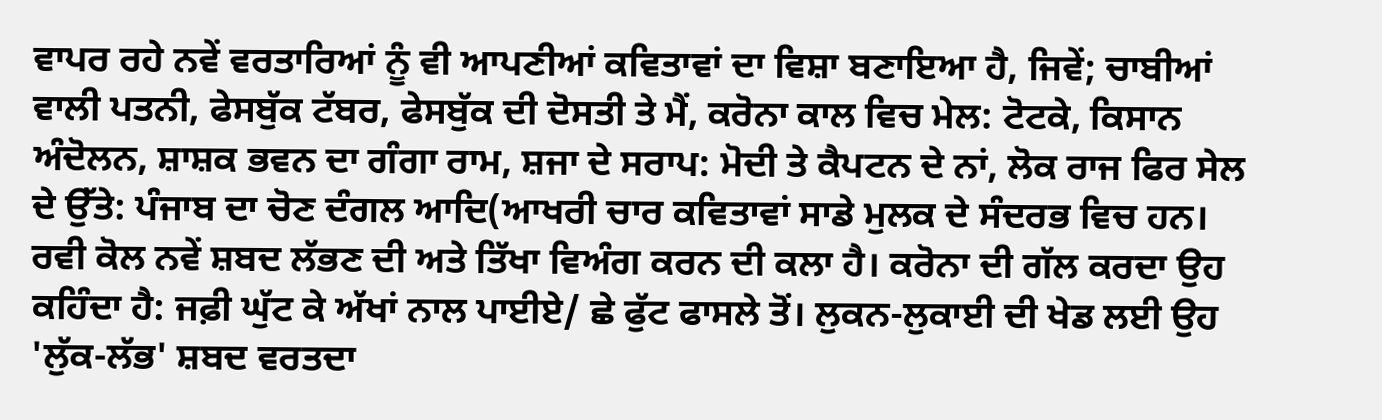ਵਾਪਰ ਰਹੇ ਨਵੇਂ ਵਰਤਾਰਿਆਂ ਨੂੰ ਵੀ ਆਪਣੀਆਂ ਕਵਿਤਾਵਾਂ ਦਾ ਵਿਸ਼ਾ ਬਣਾਇਆ ਹੈ, ਜਿਵੇਂ; ਚਾਬੀਆਂ ਵਾਲੀ ਪਤਨੀ, ਫੇਸਬੁੱਕ ਟੱਬਰ, ਫੇਸਬੁੱਕ ਦੀ ਦੋਸਤੀ ਤੇ ਮੈਂ, ਕਰੋਨਾ ਕਾਲ ਵਿਚ ਮੇਲ: ਟੋਟਕੇ, ਕਿਸਾਨ ਅੰਦੋਲਨ, ਸ਼ਾਸ਼ਕ ਭਵਨ ਦਾ ਗੰਗਾ ਰਾਮ, ਸ਼ਜਾ ਦੇ ਸਰਾਪ: ਮੋਦੀ ਤੇ ਕੈਪਟਨ ਦੇ ਨਾਂ, ਲੋਕ ਰਾਜ ਫਿਰ ਸੇਲ ਦੇ ਉੱਤੇ: ਪੰਜਾਬ ਦਾ ਚੋਣ ਦੰਗਲ ਆਦਿ(ਆਖਰੀ ਚਾਰ ਕਵਿਤਾਵਾਂ ਸਾਡੇ ਮੁਲਕ ਦੇ ਸੰਦਰਭ ਵਿਚ ਹਨ।
ਰਵੀ ਕੋਲ ਨਵੇਂ ਸ਼ਬਦ ਲੱਭਣ ਦੀ ਅਤੇ ਤਿੱਖਾ ਵਿਅੰਗ ਕਰਨ ਦੀ ਕਲਾ ਹੈ। ਕਰੋਨਾ ਦੀ ਗੱਲ ਕਰਦਾ ਉਹ ਕਹਿੰਦਾ ਹੈ: ਜਫ਼ੀ ਘੁੱਟ ਕੇ ਅੱਖਾਂ ਨਾਲ ਪਾਈਏ/ ਛੇ ਫੁੱਟ ਫਾਸਲੇ ਤੋਂ। ਲੁਕਨ-ਲੁਕਾਈ ਦੀ ਖੇਡ ਲਈ ਉਹ 'ਲੁੱਕ-ਲੱਭ' ਸ਼ਬਦ ਵਰਤਦਾ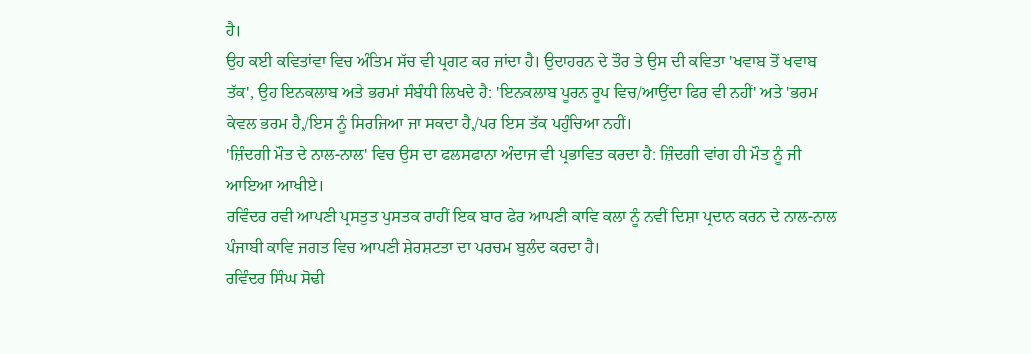ਹੈ।
ਉਹ ਕਈ ਕਵਿਤਾਂਵਾ ਵਿਚ ਅੰਤਿਮ ਸੱਚ ਵੀ ਪ੍ਰਗਟ ਕਰ ਜਾਂਦਾ ਹੈ। ਉਦਾਹਰਨ ਦੇ ਤੌਰ ਤੇ ਉਸ ਦੀ ਕਵਿਤਾ 'ਖਵਾਬ ਤੋਂ ਖਵਾਬ ਤੱਕ', ਉਹ ਇਨਕਲਾਬ ਅਤੇ ਭਰਮਾਂ ਸੰਬੰਧੀ ਲਿਖਦੇ ਹੈ: 'ਇਨਕਲਾਬ ਪੂਰਨ ਰੂਪ ਵਿਚ/ਆਉਂਦਾ ਫਿਰ ਵੀ ਨਹੀਂ' ਅਤੇ 'ਭਰਮ ਕੇਵਲ ਭਰਮ ਹੈ,/ਇਸ ਨੂੰ ਸਿਰਜਿਆ ਜਾ ਸਕਦਾ ਹੈ,/ਪਰ ਇਸ ਤੱਕ ਪਹੁੰਚਿਆ ਨਹੀਂ।
'ਜ਼ਿੰਦਗੀ ਮੌਤ ਦੇ ਨਾਲ-ਨਾਲ' ਵਿਚ ਉਸ ਦਾ ਫਲਸਫਾਨਾ ਅੰਦਾਜ ਵੀ ਪ੍ਰਭਾਵਿਤ ਕਰਦਾ ਹੈ: ਜ਼ਿੰਦਗੀ ਵਾਂਗ ਹੀ ਮੌਤ ਨੂੰ ਜੀ ਆਇਆ ਆਖੀਏ।
ਰਵਿੰਦਰ ਰਵੀ ਆਪਣੀ ਪ੍ਰਸਤੁਤ ਪੁਸਤਕ ਰਾਹੀਂ ਇਕ ਬਾਰ ਫੇਰ ਆਪਣੀ ਕਾਵਿ ਕਲਾ ਨੂੰ ਨਵੀਂ ਦਿਸ਼ਾ ਪ੍ਰਦਾਨ ਕਰਨ ਦੇ ਨਾਲ-ਨਾਲ ਪੰਜਾਬੀ ਕਾਵਿ ਜਗਤ ਵਿਚ ਆਪਣੀ ਸ਼ੇਰਸ਼ਟਤਾ ਦਾ ਪਰਚਮ ਬੁਲੰਦ ਕਰਦਾ ਹੈ।
ਰਵਿੰਦਰ ਸਿੰਘ ਸੋਢੀ